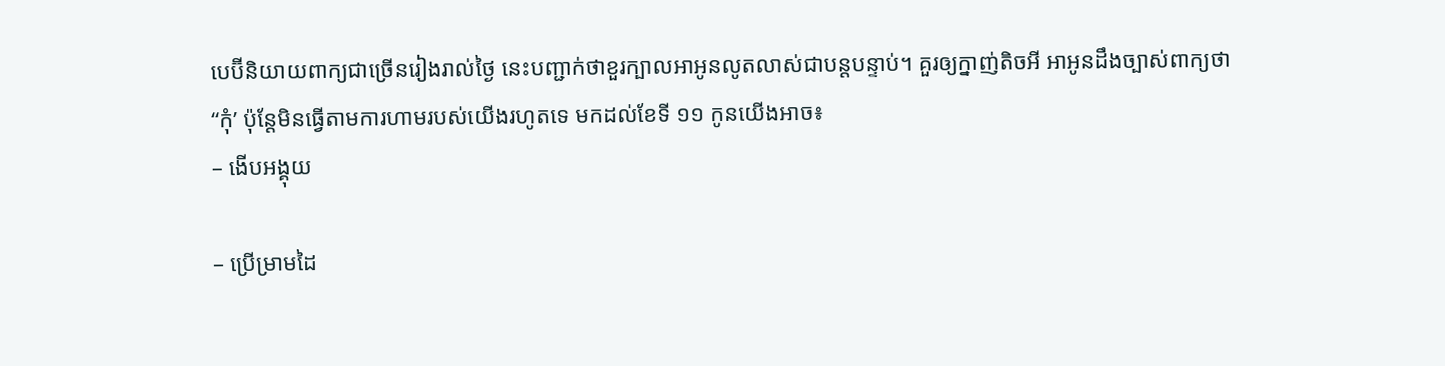បេប៊ីនិយាយពាក្យជាច្រើនរៀងរាល់ថ្ងៃ នេះបញ្ជាក់ថាខួរក្បាលអាអូនលូតលាស់ជាបន្តបន្ទាប់។ គួរឲ្យក្នាញ់តិចអី អាអូនដឹងច្បាស់ពាក្យថា “កុំ’ ប៉ុន្តែមិនធ្វើតាមការហាមរបស់យើងរហូតទេ មកដល់ខែទី ១១ កូនយើងអាច៖
– ងើបអង្គុយ

– ប្រើម្រាមដៃ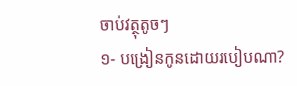ចាប់វត្ថុតូចៗ
១- បង្រៀនកូនដោយរបៀបណា?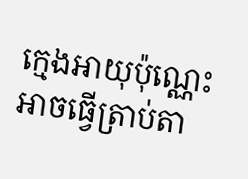ក្មេងអាយុប៉ុណ្ណេះអាចធ្វើត្រាប់តា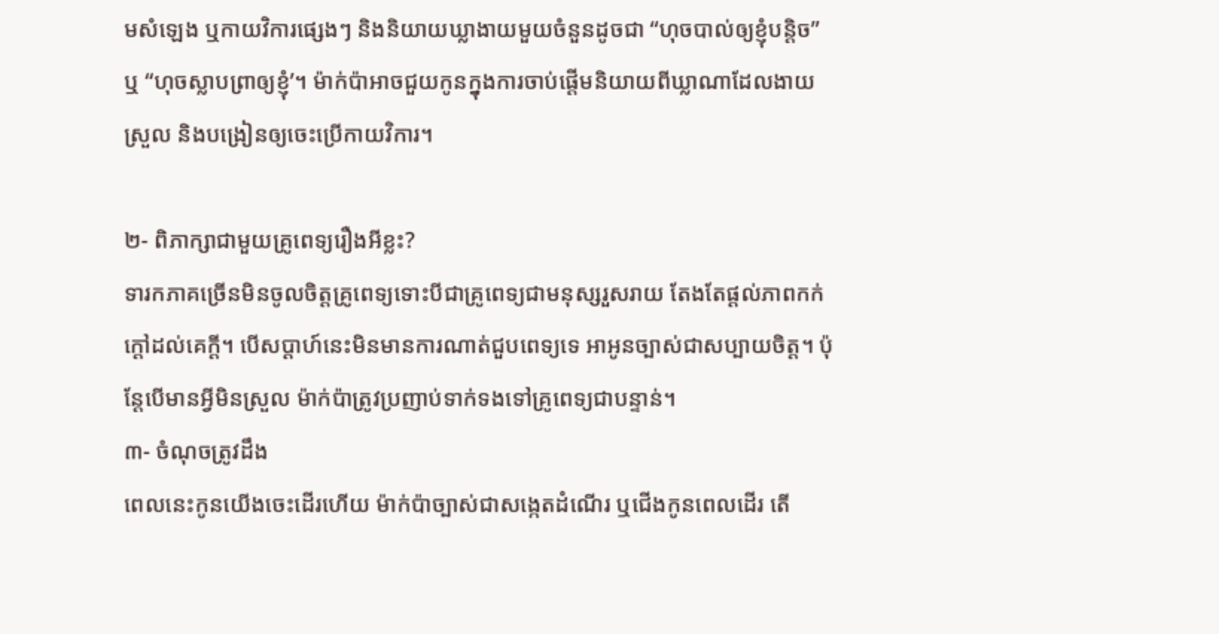មសំឡេង ឬកាយវិការផ្សេងៗ និងនិយាយឃ្លាងាយមួយចំនួនដូចជា “ហុចបាល់ឲ្យខ្ញុំបន្តិច” ឬ “ហុចស្លាបព្រាឲ្យខ្ញុំ’។ ម៉ាក់ប៉ាអាចជួយកូនក្នុងការចាប់ផ្តើមនិយាយពីឃ្លាណាដែលងាយស្រួល និងបង្រៀនឲ្យចេះប្រើកាយវិការ។

២- ពិភាក្សាជាមួយគ្រូពេទ្យរឿងអីខ្លះ?
ទារកភាគច្រើនមិនចូលចិត្តគ្រូពេទ្យទោះបីជាគ្រូពេទ្យជាមនុស្សរួសរាយ តែងតែផ្តល់ភាពកក់ក្តៅដល់គេក្តី។ បើសប្តាហ៍នេះមិនមានការណាត់ជួបពេទ្យទេ អាអូនច្បាស់ជាសប្បាយចិត្ត។ ប៉ុន្តែបើមានអ្វីមិនស្រួល ម៉ាក់ប៉ាត្រូវប្រញាប់ទាក់ទងទៅគ្រូពេទ្យជាបន្ទាន់។
៣- ចំណុចត្រូវដឹង
ពេលនេះកូនយើងចេះដើរហើយ ម៉ាក់ប៉ាច្បាស់ជាសង្កេតដំណើរ ឬជើងកូនពេលដើរ តើ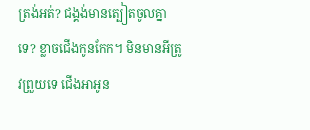ត្រង់អត់? ជង្គង់មានត្បៀតចូលគ្នាទេ? ខ្លាចជើងកូនកែក។ មិនមានអីត្រូវព្រួយទេ ជើងអាអូន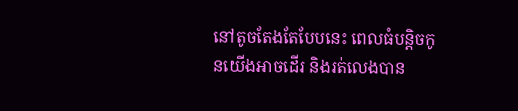នៅតូចតែងតែបែបនេះ ពេលធំបន្តិចកូនយើងអាចដើរ និងរត់លេងបាន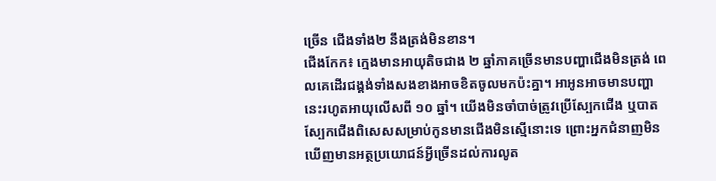ច្រើន ជើងទាំង២ នឹងត្រង់មិនខាន។
ជើងកែក៖ ក្មេងមានអាយុតិចជាង ២ ឆ្នាំភាគច្រើនមានបញ្ហាជើងមិនត្រង់ ពេលគេដើរជង្គង់ទាំងសងខាងអាចខិតចូលមកប៉ះគ្នា។ អាអូនអាចមានបញ្ហានេះរហូតអាយុលើសពី ១០ ឆ្នាំ។ យើងមិនចាំបាច់ត្រូវប្រើស្បែកជើង ឬបាតស្បែកជើងពិសេសសម្រាប់កូនមានជើងមិនស្មើនោះទេ ព្រោះអ្នកជំនាញមិនឃើញមានអត្ថប្រយោជន៍អ្វីច្រើនដល់ការលូត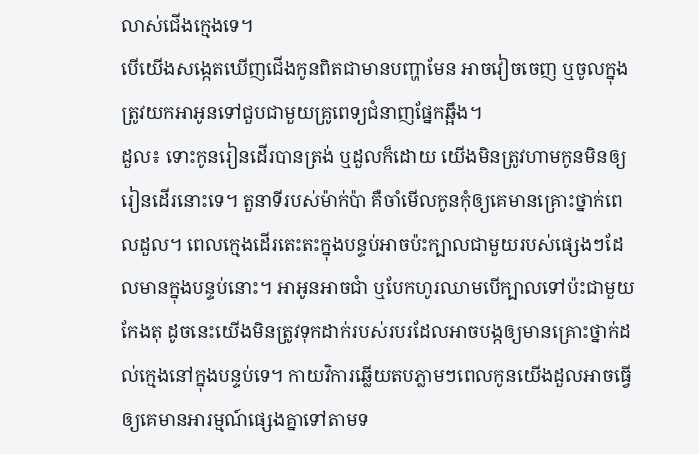លាស់ជើងក្មេងទេ។
បើយើងសង្កេតឃើញជើងកូនពិតជាមានបញ្ហាមែន អាចវៀចចេញ ឬចូលក្នុង ត្រូវយកអាអូនទៅជួបជាមួយគ្រូពេទ្យជំនាញផ្នែកឆ្អឹង។
ដួល៖ ទោះកូនរៀនដើរបានត្រង់ ឬដួលក៏ដោយ យើងមិនត្រូវហាមកូនមិនឲ្យរៀនដើរនោះទេ។ តួនាទីរបស់ម៉ាក់ប៉ា គឺចាំមើលកូនកុំឲ្យគេមានគ្រោះថ្នាក់ពេលដួល។ ពេលក្មេងដើរតេះតះក្នុងបន្ទប់អាចប៉ះក្បាលជាមួយរបស់ផ្សេងៗដែលមានក្នុងបន្ទប់នោះ។ អាអូនអាចជាំ ឬបែកហូរឈាមបើក្បាលទៅប៉ះជាមួយកែងតុ ដូចនេះយើងមិនត្រូវទុកដាក់របស់របរដែលអាចបង្កឲ្យមានគ្រោះថ្នាក់ដល់ក្មេងនៅក្នុងបន្ទប់ទេ។ កាយវិការឆ្លើយតបភ្លាមៗពេលកូនយើងដួលអាចធ្វើឲ្យគេមានអារម្មណ៍ផ្សេងគ្នាទៅតាមទ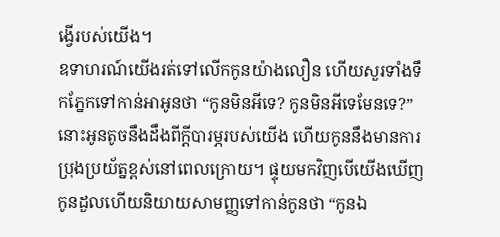ង្វើរបស់យើង។
ឧទាហរណ៍យើងរត់ទៅលើកកូនយ៉ាងលឿន ហើយសួរទាំងទឹកភ្នែកទៅកាន់អាអូនថា “កូនមិនអីទេ? កូនមិនអីទេមែនទេ?” នោះអូនតូចនឹងដឹងពីក្តីបារម្ភរបស់យើង ហើយកូននឹងមានការប្រុងប្រយ័ត្នខ្ពស់នៅពេលក្រោយ។ ផ្ទុយមកវិញបើយើងឃើញកូនដួលហើយនិយាយសាមញ្ញទៅកាន់កូនថា “កូនឯ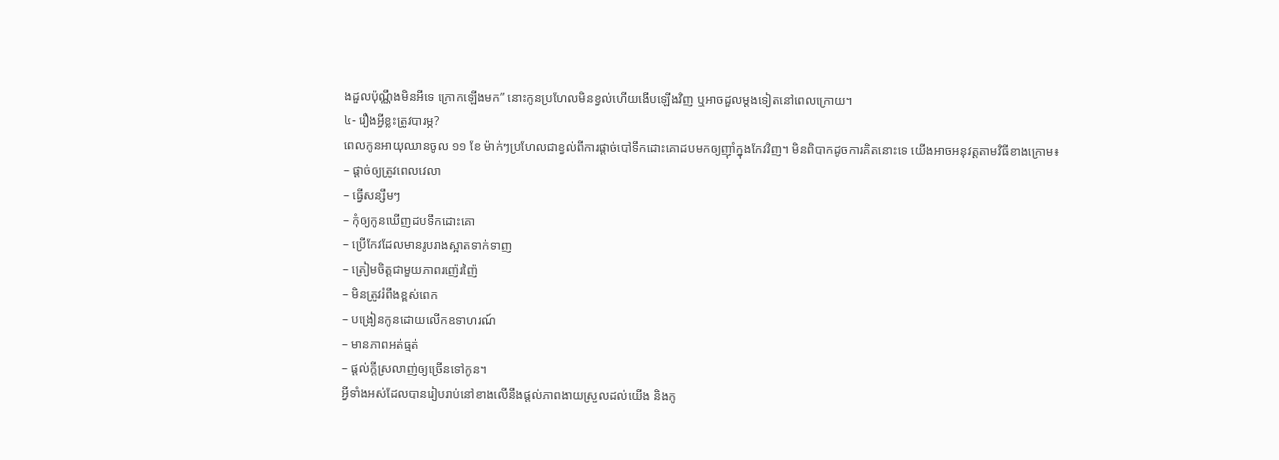ងដួលប៉ុណ្ណឹងមិនអីទេ ក្រោកឡើងមក” នោះកូនប្រហែលមិនខ្វល់ហើយងើបឡើងវិញ ឬអាចដួលម្តងទៀតនៅពេលក្រោយ។
៤- រឿងអ្វីខ្លះត្រូវបារម្ភ?
ពេលកូនអាយុឈានចូល ១១ ខែ ម៉ាក់ៗប្រហែលជាខ្វល់ពីការផ្តាច់បៅទឹកដោះគោដបមកឲ្យញ៉ាំក្នុងកែវវិញ។ មិនពិបាកដូចការគិតនោះទេ យើងអាចអនុវត្តតាមវិធីខាងក្រោម៖
– ផ្តាច់ឲ្យត្រូវពេលវេលា
– ធ្វើសន្សឹមៗ
– កុំឲ្យកូនឃើញដបទឹកដោះគោ
– ប្រើកែវដែលមានរូបរាងស្អាតទាក់ទាញ
– ត្រៀមចិត្តជាមួយភាពរញ៉េរញ៉ៃ
– មិនត្រូវរំពឹងខ្ពស់ពេក
– បង្រៀនកូនដោយលើកឧទាហរណ៍
– មានភាពអត់ធ្មត់
– ផ្តល់ក្តីស្រលាញ់ឲ្យច្រើនទៅកូន។
អ្វីទាំងអស់ដែលបានរៀបរាប់នៅខាងលើនឹងផ្តល់ភាពងាយស្រួលដល់យើង និងកូ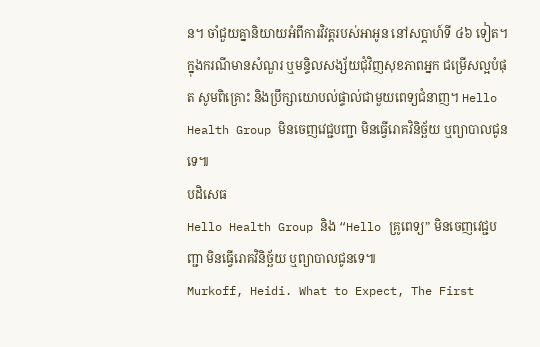ន។ ចាំជួយគ្នានិយាយអំពីការវិវត្តរបស់អាអូន នៅសប្តាហ៍ទី ៤៦ ទៀត។
ក្នុងករណីមានសំណួរ ឬមន្ទិលសង្ស័យជុំវិញសុខភាពអ្នក ជម្រើសល្អបំផុត សូមពិគ្រោះ និងប្រឹក្សាយោបល់ផ្ទាល់ជាមួយពេទ្យជំនាញ។ Hello Health Group មិនចេញវេជ្ជបញ្ជា មិនធ្វើរោគវិនិច្ឆ័យ ឬព្យាបាលជូនទេ៕
បដិសេធ
Hello Health Group និង “Hello គ្រូពេទ្យ” មិនចេញវេជ្ជបញ្ជា មិនធ្វើរោគវិនិច្ឆ័យ ឬព្យាបាលជូនទេ៕
Murkoff, Heidi. What to Expect, The First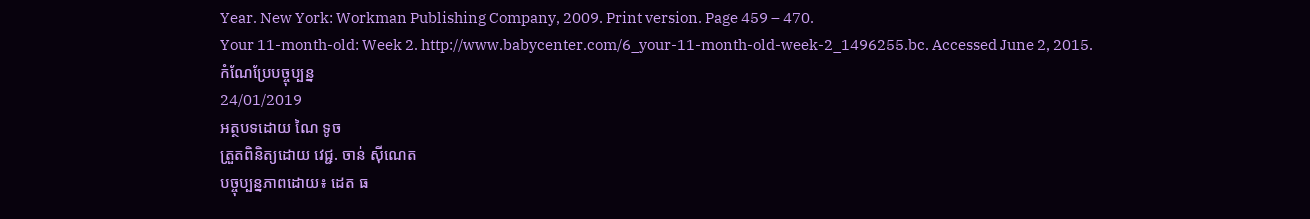Year. New York: Workman Publishing Company, 2009. Print version. Page 459 – 470.
Your 11-month-old: Week 2. http://www.babycenter.com/6_your-11-month-old-week-2_1496255.bc. Accessed June 2, 2015.
កំណែប្រែបច្ចុប្បន្ន
24/01/2019
អត្ថបទដោយ ណៃ ទូច
ត្រួតពិនិត្យដោយ វេជ្ជ. ចាន់ ស៊ីណេត
បច្ចុប្បន្នភាពដោយ៖ ដេត ធ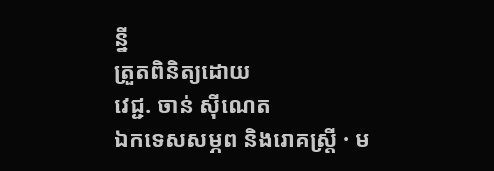ន្នី
ត្រួតពិនិត្យដោយ
វេជ្ជ. ចាន់ ស៊ីណេត
ឯកទេសសម្ភព និងរោគស្ត្រី · ម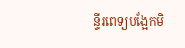ន្ទីរពេទ្យបង្អែកមិ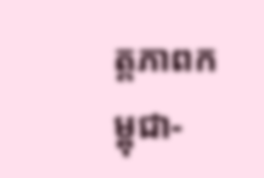ត្តភាពកម្ពុជា-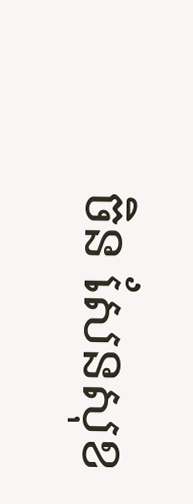ចិន សែនសុខ